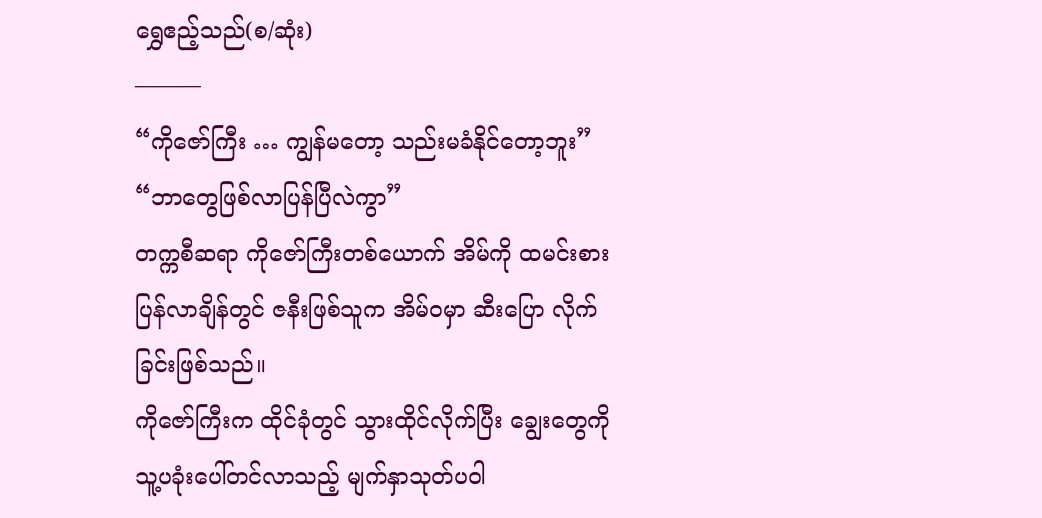ရွှေဧည့်သည်(စ/ဆုံး)
———
“ကိုဇော်ကြီး … ကျွန်မတော့ သည်းမခံနိုင်တော့ဘူး”
“ဘာတွေဖြစ်လာပြန်ပြီလဲကွာ”
တက္ကစီဆရာ ကိုဇော်ကြီးတစ်ယောက် အိမ်ကို ထမင်းစားပြန်လာချိန်တွင် ဇနီးဖြစ်သူက အိမ်ဝမှာ ဆီးပြော လိုက်ခြင်းဖြစ်သည်။
ကိုဇော်ကြီးက ထိုင်ခုံတွင် သွားထိုင်လိုက်ပြီး ချွေးတွေကို သူ့ပခုံးပေါ်တင်လာသည့် မျက်နှာသုတ်ပဝါ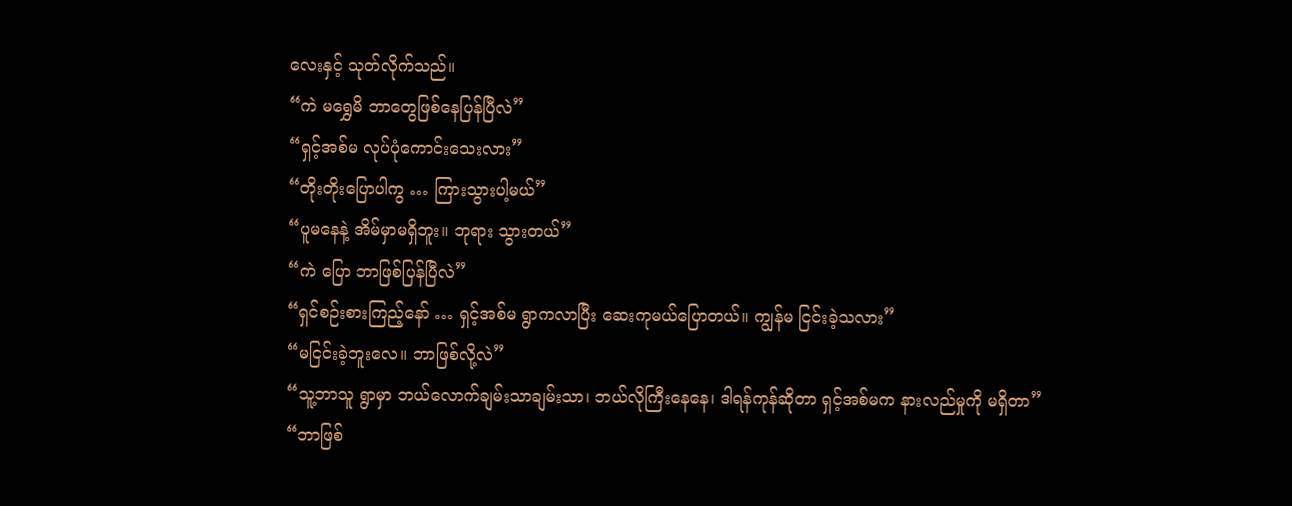လေးနှင့် သုတ်လိုက်သည်။
“ကဲ မရွှေမိ ဘာတွေဖြစ်နေပြန်ပြီလဲ”
“ရှင့်အစ်မ လုပ်ပုံကောင်းသေးလား”
“တိုးတိုးပြောပါကွ … ကြားသွားပါ့မယ်”
“ပူမနေနဲ့ အိမ်မှာမရှိဘူး။ ဘုရား သွားတယ်”
“ကဲ ပြော ဘာဖြစ်ပြန်ပြီလဲ”
“ရှင်စဉ်းစားကြည့်နော် … ရှင့်အစ်မ ရွာကလာပြီး ဆေးကုမယ်ပြောတယ်။ ကျွန်မ ငြင်းခဲ့သလား”
“မငြင်းခဲ့ဘူးလေ။ ဘာဖြစ်လို့လဲ”
“သူ့ဘာသူ ရွာမှာ ဘယ်လောက်ချမ်းသာချမ်းသာ၊ ဘယ်လိုကြီးနေနေ၊ ဒါရန်ကုန်ဆိုတာ ရှင့်အစ်မက နားလည်မှုကို မရှိတာ”
“ဘာဖြစ်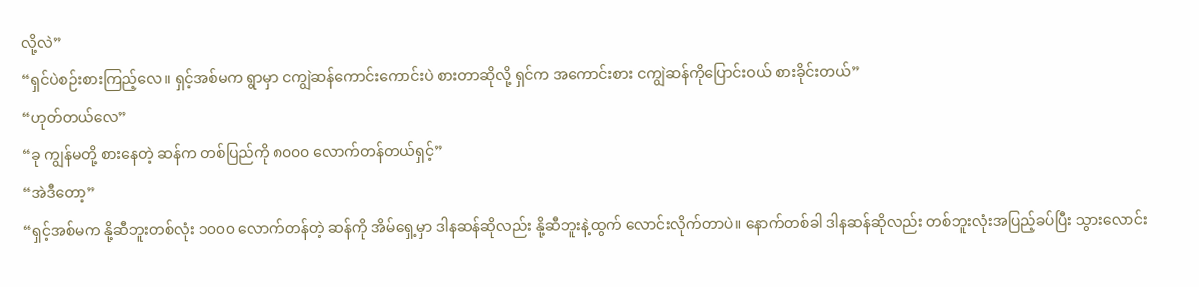လို့လဲ”
“ရှင်ပဲစဉ်းစားကြည့်လေ။ ရှင့်အစ်မက ရွာမှာ ငကျွဲဆန်ကောင်းကောင်းပဲ စားတာဆိုလို့ ရှင်က အကောင်းစား ငကျွဲဆန်ကိုပြောင်းဝယ် စားခိုင်းတယ်”
“ဟုတ်တယ်လေ”
“ခု ကျွန်မတို့ စားနေတဲ့ ဆန်က တစ်ပြည်ကို ၈၀၀၀ လောက်တန်တယ်ရှင့်”
“အဲဒီတော့”
“ရှင့်အစ်မက နို့ဆီဘူးတစ်လုံး ၁၀၀၀ လောက်တန်တဲ့ ဆန်ကို အိမ်ရှေ့မှာ ဒါနဆန်ဆိုလည်း နို့ဆီဘူးနဲ့ထွက် လောင်းလိုက်တာပဲ။ နောက်တစ်ခါ ဒါနဆန်ဆိုလည်း တစ်ဘူးလုံးအပြည့်ခပ်ပြီး သွားလောင်း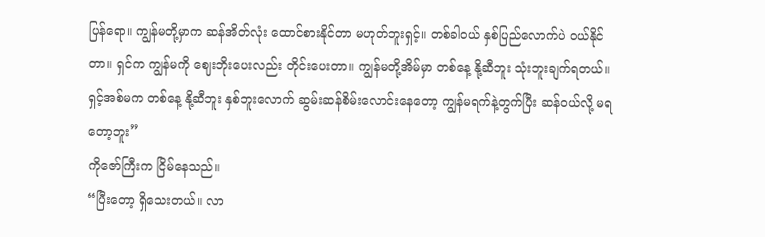ပြန်ရော။ ကျွန်မတို့မှာက ဆန်အိတ်လုံး ထောင်စားနိုင်တာ မဟုတ်ဘူးရှင့်။ တစ်ခါဝယ် နှစ်ပြည်လောက်ပဲ ဝယ်နိုင်တာ။ ရှင်က ကျွန်မကို ဈေးဘိုးပေးလည်း တိုင်းပေးတာ။ ကျွန်မတို့အိမ်မှာ တစ်နေ့ နို့ဆီဘူး သုံးဘူးချက်ရတယ်။ ရှင့်အစ်မက တစ်နေ့ နို့ဆီဘူး နှစ်ဘူးလောက် ဆွမ်းဆန်စိမ်းလောင်းနေတော့ ကျွန်မရက်နဲ့တွက်ပြီး ဆန်ဝယ်လို့ မရတော့ဘူး”
ကိုဇော်ကြီးက ငြိမ်နေသည်။
“ပြီးတော့ ရှိသေးတယ်။ လာ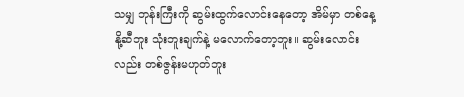သမျှ ဘုန်းကြီးကို ဆွမ်းထွက်လောင်းနေတော့ အိမ်မှာ တစ်နေ့ နို့ဆီဘူး သုံးဘူးချက်နဲ့ မလောက်တော့ဘူး။ ဆွမ်းလောင်းလည်း တစ်ဇွန်းမဟုတ်ဘူး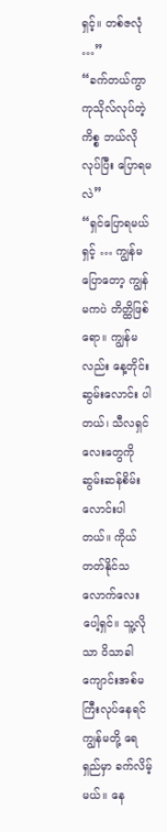ရှင့်။ တစ်ဇလုံ …”
“ခက်တယ်ကွာ ကုသိုလ်လုပ်တဲ့ကိစ္စ ဘယ်လိုလုပ်ပြီး ပြောရမလဲ”
“ရှင်ပြောရမယ်ရှင့် … ကျွန်မပြောတော့ ကျွန်မကပဲ တိတ္ထိဖြစ်ရော။ ကျွန်မလည်း နေ့တိုင်း ဆွမ်းလောင်း ပါတယ်၊ သီလရှင်လေးတွေကို ဆွမ်းဆန်စိမ်းလောင်းပါတယ်။ ကိုယ်တတ်နိုင်သလောက်လေးပေါ့ရှင်။ သူ့လိုသာ ဝိသာခါကျောင်းအစ်မကြီးလုပ်နေရင် ကျွန်မတို့ ရေရှည်မှာ ခက်လိမ့်မယ်။ နေ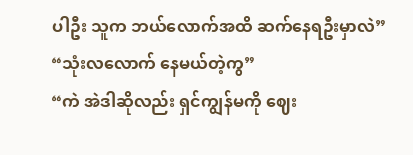ပါဦး သူက ဘယ်လောက်အထိ ဆက်နေရဦးမှာလဲ”
“သုံးလလောက် နေမယ်တဲ့ကွ”
“ကဲ အဲဒါဆိုလည်း ရှင်ကျွန်မကို ဈေး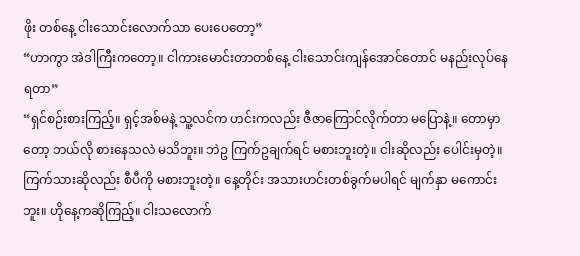ဖိုး တစ်နေ့ ငါးသောင်းလောက်သာ ပေးပေတော့”
“ဟာကွာ အဲဒါကြီးကတော့။ ငါကားမောင်းတာတစ်နေ့ ငါးသောင်းကျန်အောင်တောင် မနည်းလုပ်နေရတာ”
“ရှင်စဉ်းစားကြည့်။ ရှင့်အစ်မနဲ့ သူ့လင်က ဟင်းကလည်း ဇီဇာကြောင်လိုက်တာ မပြောနဲ့။ တောမှာတော့ ဘယ်လို စားနေသလဲ မသိဘူး။ ဘဲဥ ကြက်ဥချက်ရင် မစားဘူးတဲ့။ ငါးဆိုလည်း ပေါင်းမှတဲ့။ ကြက်သားဆိုလည်း စီပီကို မစားဘူးတဲ့။ နေ့တိုင်း အသားဟင်းတစ်ခွက်မပါရင် မျက်နှာ မကောင်းဘူး။ ဟိုနေ့ကဆိုကြည့်။ ငါးသလောက်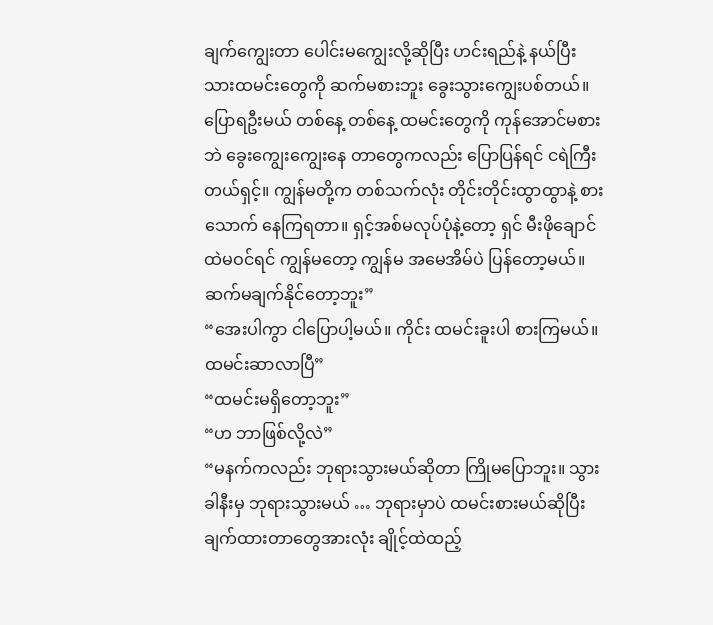ချက်ကျွေးတာ ပေါင်းမကျွေးလို့ဆိုပြီး ဟင်းရည်နဲ့ နယ်ပြီးသားထမင်းတွေကို ဆက်မစားဘူး ခွေးသွားကျွေးပစ်တယ်။ ပြောရဦးမယ် တစ်နေ့ တစ်နေ့ ထမင်းတွေကို ကုန်အောင်မစားဘဲ ခွေးကျွေးကျွေးနေ တာတွေကလည်း ပြောပြန်ရင် ငရဲကြီးတယ်ရှင့်။ ကျွန်မတို့က တစ်သက်လုံး တိုင်းတိုင်းထွာထွာနဲ့ စားသောက် နေကြရတာ။ ရှင့်အစ်မလုပ်ပုံနဲ့တော့ ရှင် မီးဖိုချောင်ထဲမဝင်ရင် ကျွန်မတော့ ကျွန်မ အမေအိမ်ပဲ ပြန်တော့မယ်။ ဆက်မချက်နိုင်တော့ဘူး”
“အေးပါကွာ ငါပြောပါ့မယ်။ ကိုင်း ထမင်းခူးပါ စားကြမယ်။ ထမင်းဆာလာပြီ”
“ထမင်းမရှိတော့ဘူး”
“ဟ ဘာဖြစ်လို့လဲ”
“မနက်ကလည်း ဘုရားသွားမယ်ဆိုတာ ကြိုမပြောဘူး။ သွားခါနီးမှ ဘုရားသွားမယ် … ဘုရားမှာပဲ ထမင်းစားမယ်ဆိုပြီး ချက်ထားတာတွေအားလုံး ချိုင့်ထဲထည့်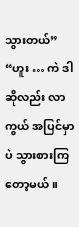သွားတယ်”
“ဟူး … ကဲ ဒါဆိုလည်း လာကွယ် အပြင်မှာပဲ သွားစားကြတော့မယ်။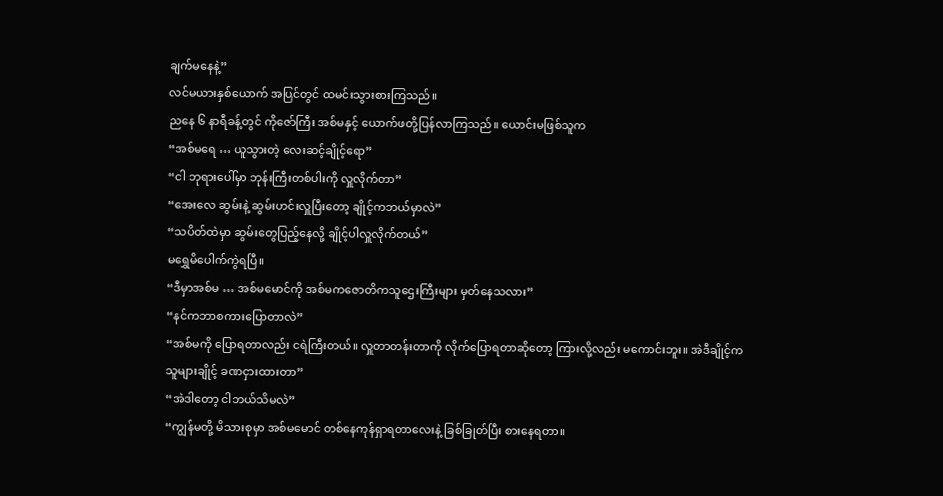ချက်မနေနဲ့”
လင်မယားနှစ်ယောက် အပြင်တွင် ထမင်းသွားစားကြသည်။
ညနေ ၆ နာရီခန့်တွင် ကိုဇော်ကြီး အစ်မနှင့် ယောက်ဖတို့ပြန်လာကြသည်။ ယောင်းမဖြစ်သူက
“အစ်မရေ … ယူသွားတဲ့ လေးဆင့်ချိုင့်ရော”
“ငါ ဘုရားပေါ်မှာ ဘုန်းကြီးတစ်ပါးကို လှူလိုက်တာ”
“အေးလေ ဆွမ်းနဲ့ ဆွမ်းဟင်းလှူပြီးတော့ ချိုင့်ကဘယ်မှာလဲ”
“သပိတ်ထဲမှာ ဆွမ်းတွေပြည့်နေလို့ ချိုင့်ပါလှူလိုက်တယ်”
မရွှေမိပေါက်ကွဲရပြီ။
“ဒီမှာအစ်မ … အစ်မမောင်ကို အစ်မကဇောတိကသူဌေးကြီးများ မှတ်နေသလား”
“နင်ကဘာစကားပြောတာလဲ”
“အစ်မကို ပြောရတာလည်း ငရဲကြီးတယ်။ လှူတာတန်းတာကို လိုက်ပြောရတာဆိုတော့ ကြားလို့လည်း မကောင်းဘူး။ အဲဒီချိုင့်က သူများချိုင့် ခဏငှားထားတာ”
“အဲဒါတော့ ငါဘယ်သိမလဲ”
“ကျွန်မတို့ မိသားစုမှာ အစ်မမောင် တစ်နေကုန်ရှာရတာလေးနဲ့ ခြစ်ခြုတ်ပြီး စားနေရတာ။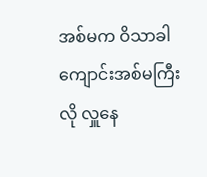အစ်မက ဝိသာခါ ကျောင်းအစ်မကြီးလို လှူနေ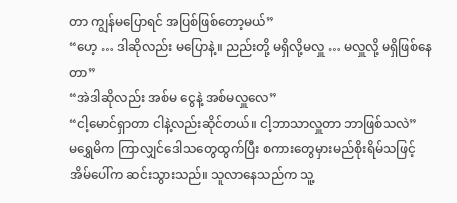တာ ကျွန်မပြောရင် အပြစ်ဖြစ်တော့မယ်”
“ဟေ့ … ဒါဆိုလည်း မပြောနဲ့။ ညည်းတို့ မရှိလို့မလှူ … မလှူလို့ မရှိဖြစ်နေတာ”
“အဲဒါဆိုလည်း အစ်မ ငွေနဲ့ အစ်မလှူလေ”
“ငါ့မောင်ရှာတာ ငါနဲ့လည်းဆိုင်တယ်။ ငါ့ဘာသာလှူတာ ဘာဖြစ်သလဲ”
မရွှေမိက ကြာလျှင်ဒေါသတွေထွက်ပြီး စကားတွေမှားမည်စိုးရိမ်သဖြင့် အိမ်ပေါ်က ဆင်းသွားသည်။ သူလာနေသည်က သူ့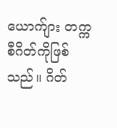ယောက်ျား တက္ကစီဂိတ်ကိုဖြစ်သည်။ ဂိတ်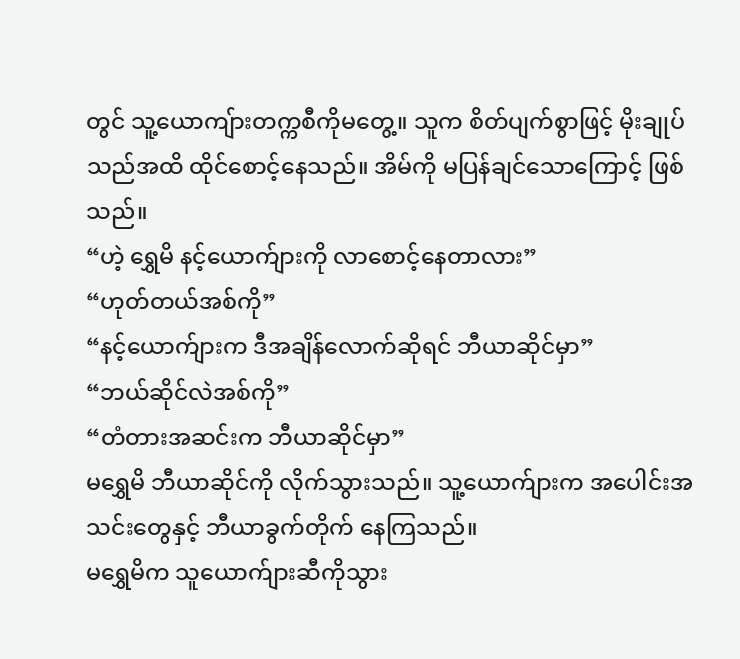တွင် သူ့ယောကျ်ားတက္ကစီကိုမတွေ့။ သူက စိတ်ပျက်စွာဖြင့် မိုးချုပ်သည်အထိ ထိုင်စောင့်နေသည်။ အိမ်ကို မပြန်ချင်သောကြောင့် ဖြစ်သည်။
“ဟဲ့ ရွှေမိ နင့်ယောက်ျားကို လာစောင့်နေတာလား”
“ဟုတ်တယ်အစ်ကို”
“နင့်ယောက်ျားက ဒီအချိန်လောက်ဆိုရင် ဘီယာဆိုင်မှာ”
“ဘယ်ဆိုင်လဲအစ်ကို”
“တံတားအဆင်းက ဘီယာဆိုင်မှာ”
မရွှေမိ ဘီယာဆိုင်ကို လိုက်သွားသည်။ သူ့ယောက်ျားက အပေါင်းအသင်းတွေနှင့် ဘီယာခွက်တိုက် နေကြသည်။
မရွှေမိက သူယောက်ျားဆီကိုသွား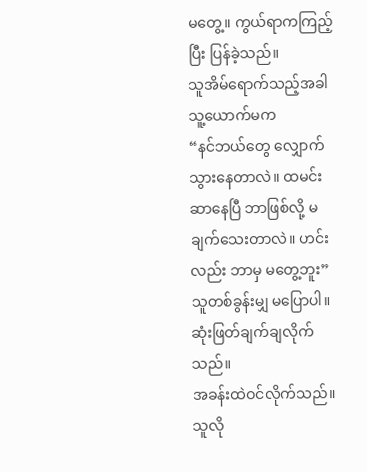မတွေ့။ ကွယ်ရာကကြည့်ပြီး ပြန်ခဲ့သည်။
သူအိမ်ရောက်သည့်အခါ သူ့ယောက်မက
“နင်ဘယ်တွေ လျှောက်သွားနေတာလဲ။ ထမင်းဆာနေပြီ ဘာဖြစ်လို့ မချက်သေးတာလဲ။ ဟင်းလည်း ဘာမှ မတွေ့ဘူး”
သူတစ်ခွန်းမျှ မပြောပါ။ ဆုံးဖြတ်ချက်ချလိုက်သည်။
အခန်းထဲဝင်လိုက်သည်။ သူလို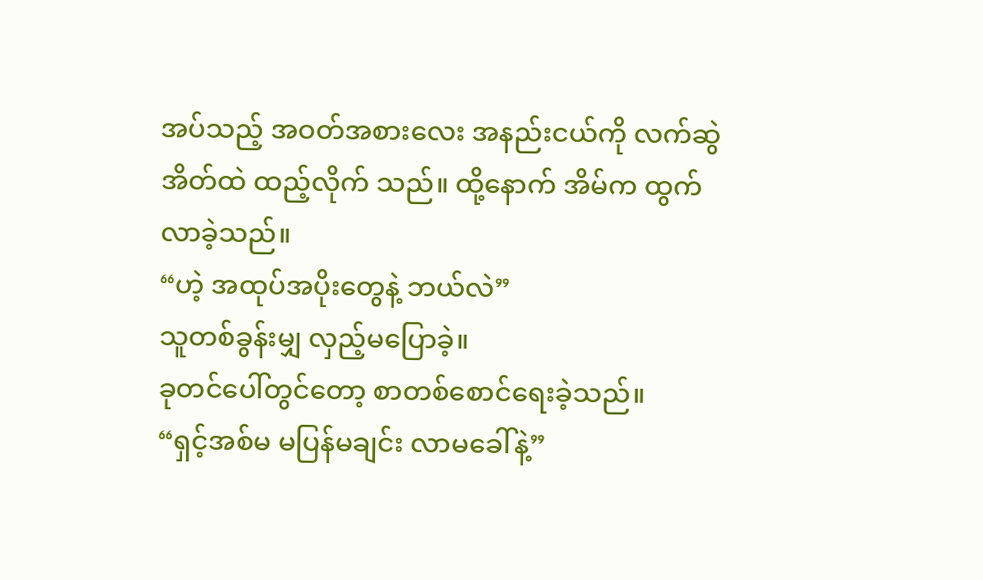အပ်သည့် အဝတ်အစားလေး အနည်းငယ်ကို လက်ဆွဲအိတ်ထဲ ထည့်လိုက် သည်။ ထို့နောက် အိမ်က ထွက်လာခဲ့သည်။
“ဟဲ့ အထုပ်အပိုးတွေနဲ့ ဘယ်လဲ”
သူတစ်ခွန်းမျှ လှည့်မပြောခဲ့။
ခုတင်ပေါ်တွင်တော့ စာတစ်စောင်ရေးခဲ့သည်။
“ရှင့်အစ်မ မပြန်မချင်း လာမခေါ်နဲ့”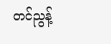တင်ညွန့်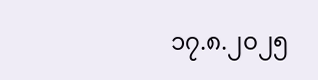၁၇.၈.၂၀၂၅